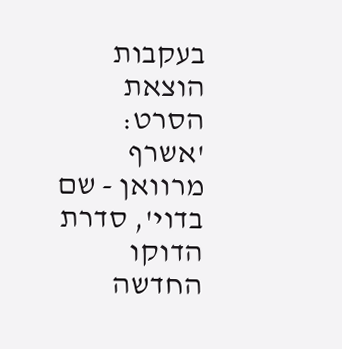בעקבות הוצאת הסרט: 'אשרף מרוואן - שם בדוי', סדרת הדוקו החדשה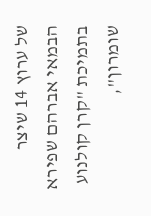של ערוץ 14 שיצר הבמאי אברהם שפירא בתמיכת "קרן קולנוע שומרון",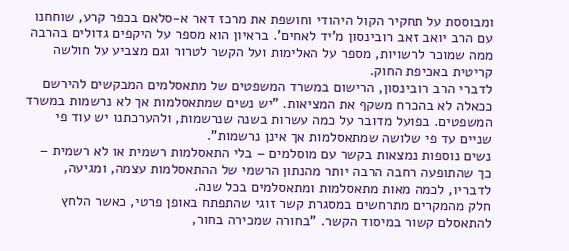ומבוססת על תחקיר הקול היהודי וחושפת את מרכז דאר א-סלאם בכפר קרע, שוחחנו עם הרב יואב זאב רובינסון מ'יד לאחים'. בראיון הוא מספר על היקפים גדולים בהרבה ממה שמוכר לרשויות, מספר על האלימות ועל הקשר לטרור וגם מצביע על חולשה קריטית באכיפת החוק.
לדברי הרב רובינסון, הרישום במשרד המשפטים של מתאסלמים המבקשים להירשם ככאלה לא בהכרח משקף את המציאות. "יש נשים שמתאסלמות אך לא נרשמות במשרד המשפטים. בפועל מדובר על כמה עשרות בשנה שנרשמות, ולהערכתנו יש עוד פי שניים עד פי שלושה שמתאסלמות אך אינן נרשמות".
נשים נוספות נמצאות בקשר עם מוסלמים – בלי התאסלמות רשמית או לא רשמית – כך שהתופעה רחבה הרבה יותר מהנתון הרשמי של ההתאסלמות עצמה, ומגיעה, לדבריו, לכמה מאות מתאסלמות ומתאסלמים בכל שנה.
חלק מהמקרים מתרחשים במסגרת קשר זוגי שהתפתח באופן פרטי, כאשר הלחץ להתאסלם קשור במיסוד הקשר. "בחורה שמכירה בחור,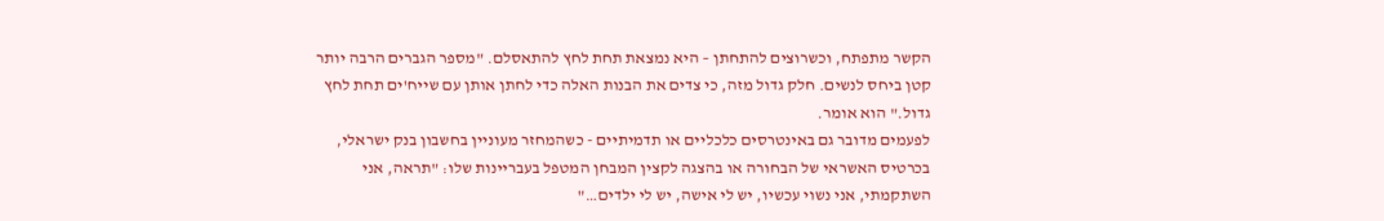הקשר מתפתח, וכשרוצים להתחתן – היא נמצאת תחת לחץ להתאסלם. "מספר הגברים הרבה יותר קטן ביחס לנשים. חלק גדול מזה, כי צדים את הבנות האלה כדי לחתן אותן עם שייח'ים תחת לחץ גדול." הוא אומר.
לפעמים מדובר גם באינטרסים כלכליים או תדמיתיים - כשהמחזר מעוניין בחשבון בנק ישראלי, בכרטיס האשראי של הבחורה או בהצגה לקצין המבחן המטפל בעבריינות שלו: "תראה, אני השתקמתי, אני נשוי עכשיו, יש לי אישה, יש לי ילדים…"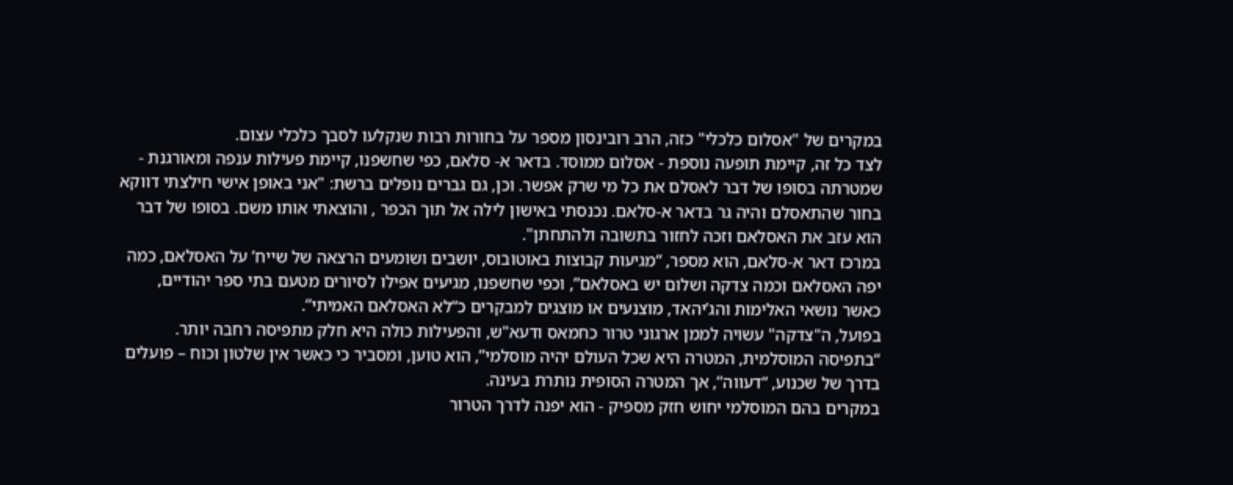במקרים של "אסלום כלכלי" כזה, הרב רובינסון מספר על בחורות רבות שנקלעו לסבך כלכלי עצום.
לצד כל זה, קיימת תופעה נוספת - אסלום ממוסד. בדאר א- סלאם, כפי שחשפנו, קיימת פעילות ענפה ומאורגנת - שמטרתה בסופו של דבר לאסלם את כל מי שרק אפשר. וכן, גם גברים נופלים ברשת: "אני באופן אישי חילצתי דווקא בחור שהתאסלם והיה גר בדאר א-סלאם. נכנסתי באישון לילה אל תוך הכפר , והוצאתי אותו משם. בסופו של דבר הוא עזב את האסלאם וזכה לחזור בתשובה ולהתחתן".
במרכז דאר א-סלאם, הוא מספר, “מגיעות קבוצות באוטובוס, יושבים ושומעים הרצאה של שייח’ על האסלאם, כמה יפה האסלאם וכמה צדקה ושלום יש באסלאם”, וכפי שחשפנו, מגיעים אפילו לסיורים מטעם בתי ספר יהודיים, כאשר נושאי האלימות והג’יהאד, מוצנעים או מוצגים למבקרים כ“לא האסלאם האמיתי”.
בפועל, ה"צדקה" עשויה לממן ארגוני טרור כחמאס ודעא"ש, והפעילות כולה היא חלק מתפיסה רחבה יותר. “בתפיסה המוסלמית, המטרה היא שכל העולם יהיה מוסלמי”, הוא טוען, ומסביר כי כאשר אין שלטון וכוח – פועלים בדרך של שכנוע, “דעווה”, אך המטרה הסופית נותרת בעינה.
במקרים בהם המוסלמי יחוש חזק מספיק - הוא יפנה לדרך הטרור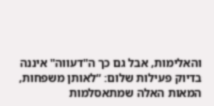והאלימות, אבל גם כך ה"דעווה" איננה בדיוק פעילות שלום: “לאותן משפחות, המאות האלה שמתאסלמות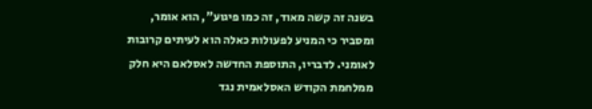בשנה זה קשה מאוד, זה כמו פיגוע”, הוא אומר, ומסביר כי המניע לפעולות כאלה הוא לעיתים קרובות לאומני. לדבריו, התוספת החדשה לאסלאם היא חלק ממלחמת הקודש האסלאמית נגד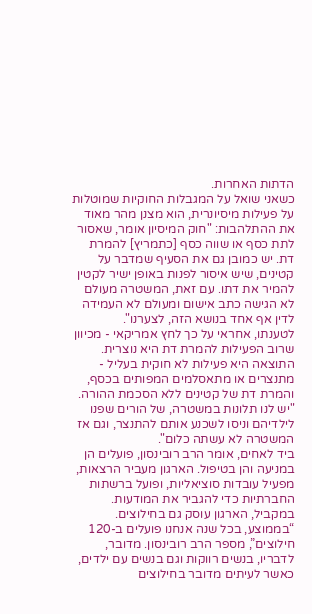הדתות האחרות.
כשאני שואל על המגבלות החוקיות שמוטלות על פעילות מיסיונרית, הוא מצנן מהר מאוד את ההתלהבות: "חוק המיסיון אומר, שאסור לתת כסף או שווה כסף [כתמריץ] להמרת דת. יש כמובן גם את הסעיף שמדבר על קטינים, שיש איסור לפנות באופן ישיר לקטין להמיר את דתו. עם זאת, המשטרה מעולם לא הגישה כתב אישום ומעולם לא העמידה לדין אף אחד בנושא הזה, לצערנו".
לטענתו, אחראי על כך לחץ אמריקאי - מכיוון שרוב הפעילות להמרת דת היא נוצרית. התוצאה היא פעילות לא חוקית בעליל - מתנצרים או מתאסלמים המפותים בכסף, והמרת דת של קטינים ללא הסכמת ההורה. "יש לנו תלונות במשטרה, של הורים שפנו לילדיהם וניסו לשכנע אותם להתנצר, וגם אז המשטרה לא עשתה כלום".
ביד לאחים, אומר הרב רובינסון, פועלים הן במניעה והן בטיפול. הארגון מעביר הרצאות, מפעיל עובדות סוציאליות, ופועל ברשתות החברתיות כדי להגביר את המודעות.
במקביל, הארגון עוסק גם בחילוצים. “בממוצע, בכל שנה אנחנו פועלים ב-120 חילוצים”, מספר הרב רובינסון. מדובר, לדבריו, בנשים רווקות וגם בנשים עם ילדים, כאשר לעיתים מדובר בחילוצים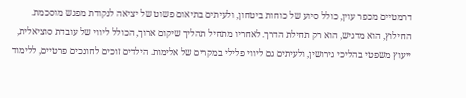דרמטיים מכפר עוין, כולל סיוע של כוחות ביטחון, ולעיתים בתיאום פשוט של יציאה לנקודת מפגש מוסכמת.
החילוץ, הוא מדגיש, הוא רק תחילת הדרך. לאחריו מתחיל תהליך שיקום ארוך, הכולל ליווי של עובדת סוציאלית, ייעוץ משפטי בהליכי גירושין, ולעיתים גם ליווי פלילי במקרים של אלימות. הילדים זוכים לחונכים פרטיים, ללימוד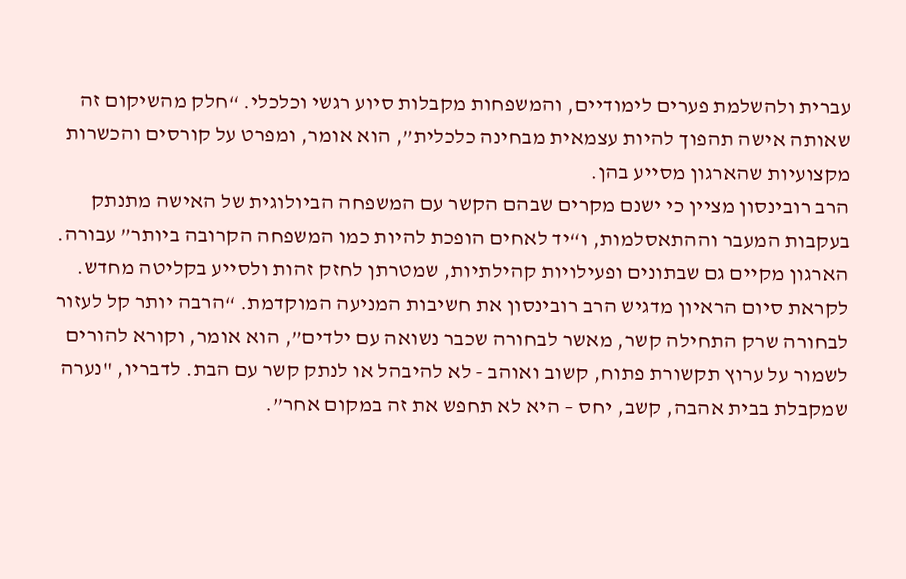עברית ולהשלמת פערים לימודיים, והמשפחות מקבלות סיוע רגשי וכלכלי. “חלק מהשיקום זה שאותה אישה תהפוך להיות עצמאית מבחינה כלכלית”, הוא אומר, ומפרט על קורסים והכשרות מקצועיות שהארגון מסייע בהן.
הרב רובינסון מציין כי ישנם מקרים שבהם הקשר עם המשפחה הביולוגית של האישה מתנתק בעקבות המעבר וההתאסלמות, ו“יד לאחים הופכת להיות כמו המשפחה הקרובה ביותר” עבורה. הארגון מקיים גם שבתונים ופעילויות קהילתיות, שמטרתן לחזק זהות ולסייע בקליטה מחדש.
לקראת סיום הראיון מדגיש הרב רובינסון את חשיבות המניעה המוקדמת. “הרבה יותר קל לעזור לבחורה שרק התחילה קשר, מאשר לבחורה שכבר נשואה עם ילדים”, הוא אומר, וקורא להורים לשמור על ערוץ תקשורת פתוח, קשוב ואוהב - לא להיבהל או לנתק קשר עם הבת. לדבריו, "נערה שמקבלת בבית אהבה, קשב, יחס – היא לא תחפש את זה במקום אחר”.